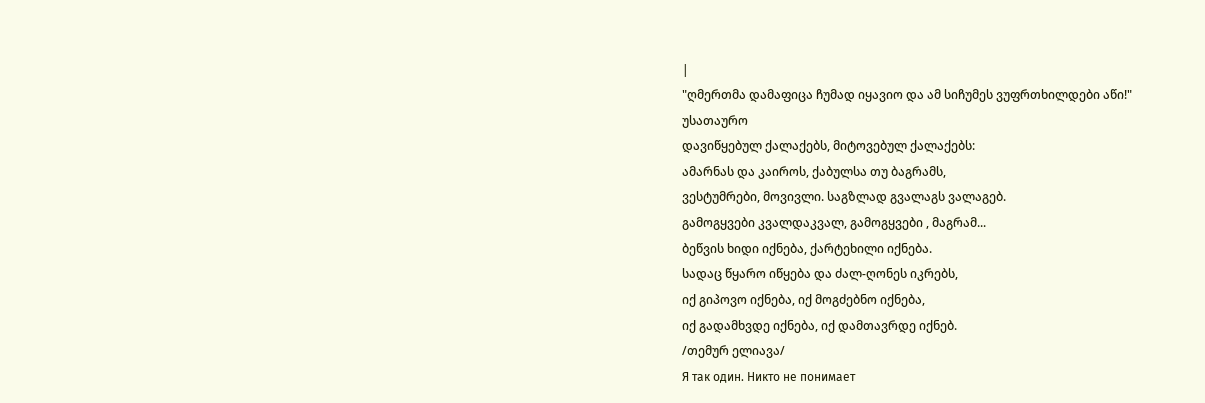|
"ღმერთმა დამაფიცა ჩუმად იყავიო და ამ სიჩუმეს ვუფრთხილდები აწი!"
უსათაურო
დავიწყებულ ქალაქებს, მიტოვებულ ქალაქებს:
ამარნას და კაიროს, ქაბულსა თუ ბაგრამს,
ვესტუმრები, მოვივლი. საგზლად გვალაგს ვალაგებ.
გამოგყვები კვალდაკვალ, გამოგყვები , მაგრამ...
ბეწვის ხიდი იქნება, ქარტეხილი იქნება.
სადაც წყარო იწყება და ძალ-ღონეს იკრებს,
იქ გიპოვო იქნება, იქ მოგძებნო იქნება,
იქ გადამხვდე იქნება, იქ დამთავრდე იქნებ.
/თემურ ელიავა/
Я так один. Никто не понимает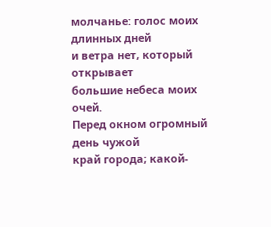молчанье: голос моих длинных дней
и ветра нет, который открывает
большие небеса моих очей.
Перед окном огромный день чужой
край города; какой-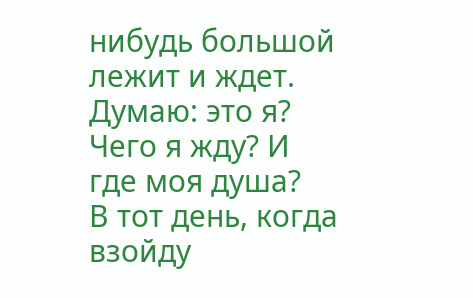нибудь большой
лежит и ждет. Думаю: это я?
Чего я жду? И где моя душа?
В тот день, когда взойду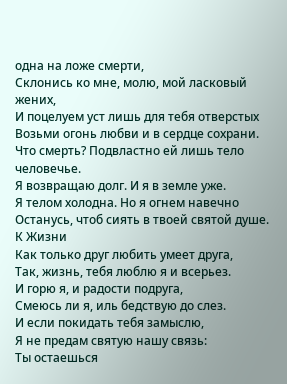одна на ложе смерти,
Склонись ко мне, молю, мой ласковый жених,
И поцелуем уст лишь для тебя отверстых
Возьми огонь любви и в сердце сохрани.
Что смерть? Подвластно ей лишь тело человечье.
Я возвращаю долг. И я в земле уже.
Я телом холодна. Но я огнем навечно
Останусь, чтоб сиять в твоей святой душе.
К Жизни
Как только друг любить умеет друга,
Так, жизнь, тебя люблю я и всерьез.
И горю я, и радости подруга,
Смеюсь ли я, иль бедствую до слез.
И если покидать тебя замыслю,
Я не предам святую нашу связь:
Ты остаешься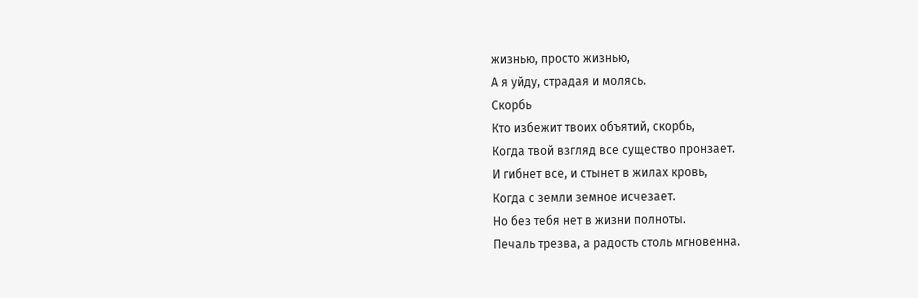жизнью, просто жизнью,
А я уйду, страдая и молясь.
Скорбь
Кто избежит твоих объятий, скорбь,
Когда твой взгляд все существо пронзает.
И гибнет все, и стынет в жилах кровь,
Когда с земли земное исчезает.
Но без тебя нет в жизни полноты.
Печаль трезва, а радость столь мгновенна.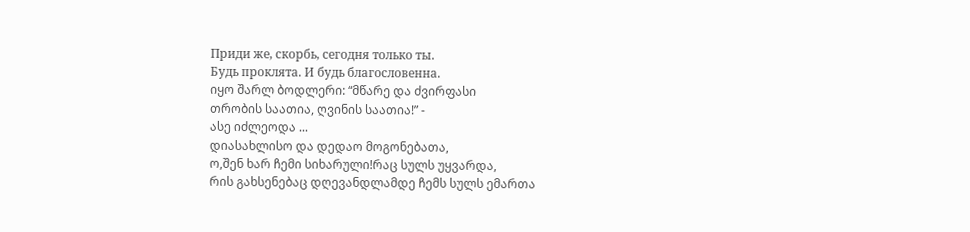Приди же, скорбь, сегодня только ты.
Будь проклята. И будь благословенна.
იყო შარლ ბოდლერი: “მწარე და ძვირფასი
თრობის საათია, ღვინის საათია!” -
ასე იძლეოდა ...
დიასახლისო და დედაო მოგონებათა,
ო,შენ ხარ ჩემი სიხარული!რაც სულს უყვარდა,
რის გახსენებაც დღევანდლამდე ჩემს სულს ემართა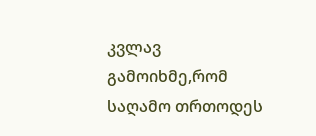კვლავ გამოიხმე,რომ საღამო თრთოდეს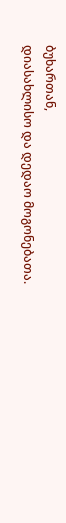ბუხართან,
დიასახლისო და დედაო მოგონებათა.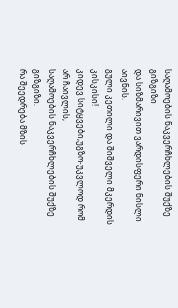საღამოების ნაკვერჩხლების შუქზე გიზგიზი
და სიზმარივით ვარდისფერი ნისლი აივნის.
გული კეთილი და შიშველი მკერდის კისკისი!
კიდევ სიტყვები,უგზო-უკვლოდ რომ არ ჩაივლის,
საღამოების ნაკვერჩხლების შუქზე გიზგიზი.
რა შეედრება მზის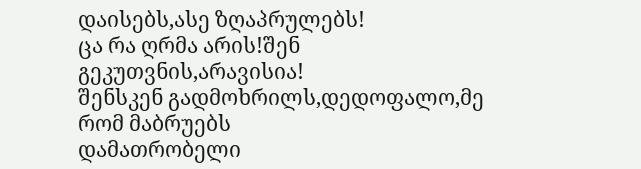დაისებს,ასე ზღაპრულებს!
ცა რა ღრმა არის!შენ გეკუთვნის,არავისია!
შენსკენ გადმოხრილს,დედოფალო,მე რომ მაბრუებს
დამათრობელი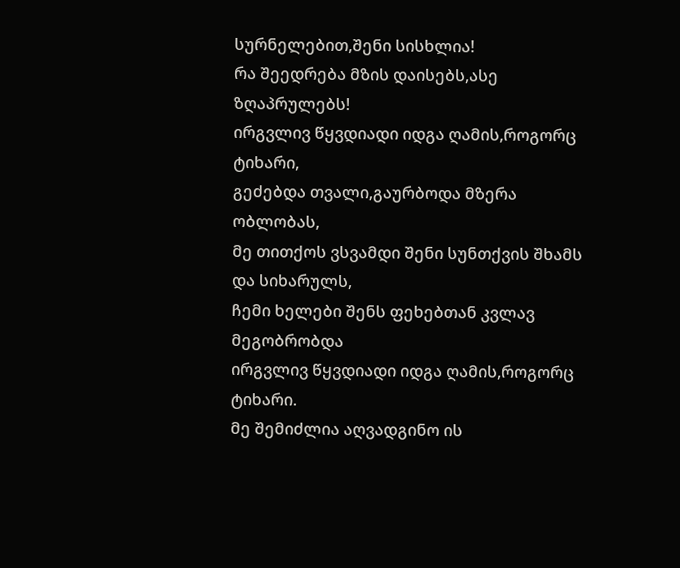სურნელებით,შენი სისხლია!
რა შეედრება მზის დაისებს,ასე ზღაპრულებს!
ირგვლივ წყვდიადი იდგა ღამის,როგორც ტიხარი,
გეძებდა თვალი,გაურბოდა მზერა ობლობას,
მე თითქოს ვსვამდი შენი სუნთქვის შხამს და სიხარულს,
ჩემი ხელები შენს ფეხებთან კვლავ მეგობრობდა
ირგვლივ წყვდიადი იდგა ღამის,როგორც ტიხარი.
მე შემიძლია აღვადგინო ის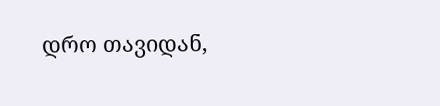დრო თავიდან,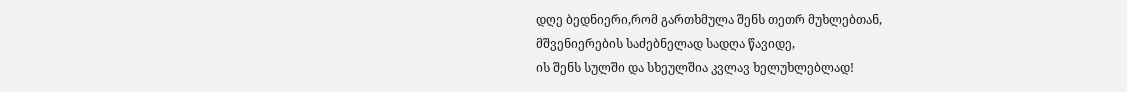დღე ბედნიერი,რომ გართხმულა შენს თეთრ მუხლებთან,
მშვენიერების საძებნელად სადღა წავიდე,
ის შენს სულში და სხეულშია კვლავ ხელუხლებლად!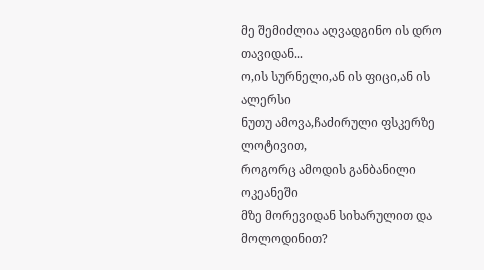მე შემიძლია აღვადგინო ის დრო თავიდან...
ო,ის სურნელი,ან ის ფიცი,ან ის ალერსი
ნუთუ ამოვა,ჩაძირული ფსკერზე ლოტივით,
როგორც ამოდის განბანილი ოკეანეში
მზე მორევიდან სიხარულით და მოლოდინით?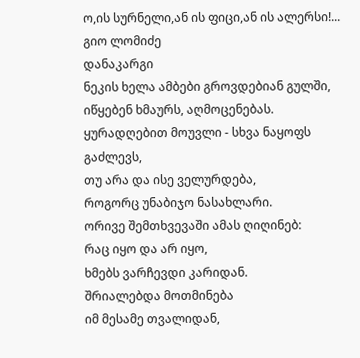ო,ის სურნელი,ან ის ფიცი,ან ის ალერსი!...
გიო ლომიძე
დანაკარგი
ნეკის ხელა ამბები გროვდებიან გულში,
იწყებენ ხმაურს, აღმოცენებას.
ყურადღებით მოუვლი - სხვა ნაყოფს გაძლევს,
თუ არა და ისე ველურდება,
როგორც უნაბიჯო ნასახლარი.
ორივე შემთხვევაში ამას ღიღინებ:
რაც იყო და არ იყო,
ხმებს ვარჩევდი კარიდან.
შრიალებდა მოთმინება
იმ მესამე თვალიდან,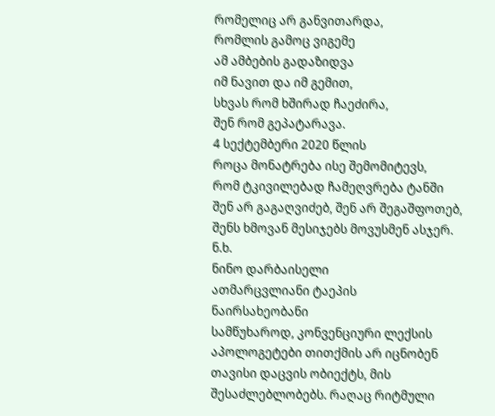რომელიც არ განვითარდა,
რომლის გამოც ვიგემე
ამ ამბების გადაზიდვა
იმ ნავით და იმ გემით,
სხვას რომ ხშირად ჩაეძირა,
შენ რომ გეპატარავა.
4 სექტემბერი 2020 წლის
როცა მონატრება ისე შემომიტევს,
რომ ტკივილებად ჩამეღვრება ტანში
შენ არ გაგაღვიძებ, შენ არ შეგაშფოთებ,
შენს ხმოვან მესიჯებს მოვუსმენ ასჯერ.
ნ.ხ.
ნინო დარბაისელი
ათმარცვლიანი ტაეპის
ნაირსახეობანი
სამწუხაროდ, კონვენციური ლექსის აპოლოგეტები თითქმის არ იცნობენ თავისი დაცვის ობიექტს, მის შესაძლებლობებს. რაღაც რიტმული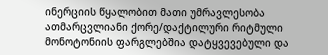ინერციის წყალობით მათი უმრავლესობა
ათმარცვლიანი ქორე/დაქტილური რიტმული მონოტონიის ფარგლებშია დატყვევებული და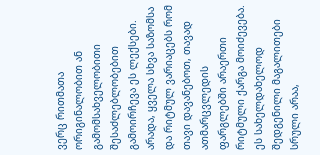ვერც რითმათა ორიგინალობით ან გამომსახველობითი შესაძლებლობებით გამოირჩევა ეს ლექსები.
არადა, ყველა სხვა საზომსა და რიტმულ ვარიაცებს რომ თავი დავანებოთ, თავად ათმარცვლედის ფარგლებში არაერთი რიტმული ქარგა მოიძევება.
ეს სახელდახელოდ შედგენილი მაგალითები სრული არაა,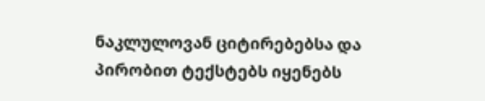ნაკლულოვან ციტირებებსა და პირობით ტექსტებს იყენებს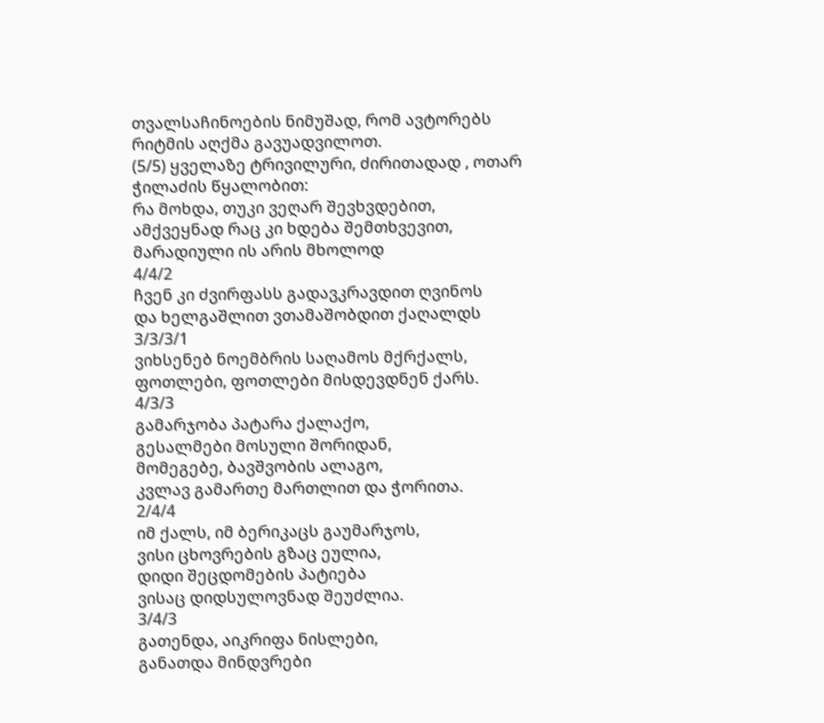თვალსაჩინოების ნიმუშად, რომ ავტორებს რიტმის აღქმა გავუადვილოთ.
(5/5) ყველაზე ტრივილური, ძირითადად , ოთარ ჭილაძის წყალობით:
რა მოხდა, თუკი ვეღარ შევხვდებით,
ამქვეყნად რაც კი ხდება შემთხვევით,
მარადიული ის არის მხოლოდ
4/4/2
ჩვენ კი ძვირფასს გადავკრავდით ღვინოს
და ხელგაშლით ვთამაშობდით ქაღალდს
3/3/3/1
ვიხსენებ ნოემბრის საღამოს მქრქალს,
ფოთლები, ფოთლები მისდევდნენ ქარს.
4/3/3
გამარჯობა პატარა ქალაქო,
გესალმები მოსული შორიდან,
მომეგებე, ბავშვობის ალაგო,
კვლავ გამართე მართლით და ჭორითა.
2/4/4
იმ ქალს, იმ ბერიკაცს გაუმარჯოს,
ვისი ცხოვრების გზაც ეულია,
დიდი შეცდომების პატიება
ვისაც დიდსულოვნად შეუძლია.
3/4/3
გათენდა, აიკრიფა ნისლები,
განათდა მინდვრები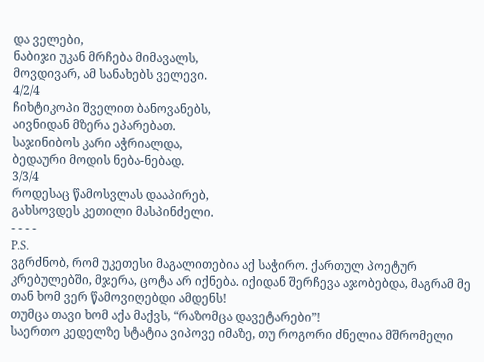და ველები,
ნაბიჯი უკან მრჩება მიმავალს,
მოვდივარ, ამ სანახებს ველევი.
4/2/4
ჩიხტიკოპი შველით ბანოვანებს,
აივნიდან მზერა ეპარებათ.
საჯინიბოს კარი აჭრიალდა,
ბედაური მოდის ნება-ნებად.
3/3/4
როდესაც წამოსვლას დააპირებ,
გახსოვდეს კეთილი მასპინძელი.
- - - -
P.S.
ვგრძნობ, რომ უკეთესი მაგალითებია აქ საჭირო. ქართულ პოეტურ კრებულებში, მჯერა, ცოტა არ იქნება. იქიდან შერჩევა აჯობებდა, მაგრამ მე თან ხომ ვერ წამოვიღებდი ამდენს!
თუმცა თავი ხომ აქა მაქვს, “რაზომცა დავეტარები”!
საერთო კედელზე სტატია ვიპოვე იმაზე, თუ როგორი ძნელია მშრომელი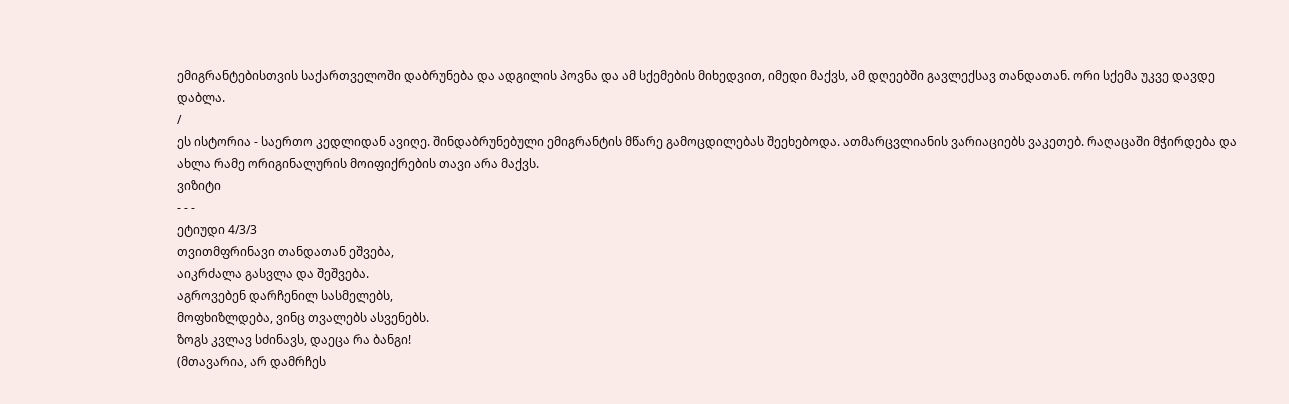ემიგრანტებისთვის საქართველოში დაბრუნება და ადგილის პოვნა და ამ სქემების მიხედვით, იმედი მაქვს, ამ დღეებში გავლექსავ თანდათან. ორი სქემა უკვე დავდე დაბლა.
/
ეს ისტორია - საერთო კედლიდან ავიღე. შინდაბრუნებული ემიგრანტის მწარე გამოცდილებას შეეხებოდა. ათმარცვლიანის ვარიაციებს ვაკეთებ. რაღაცაში მჭირდება და ახლა რამე ორიგინალურის მოიფიქრების თავი არა მაქვს.
ვიზიტი
- - -
ეტიუდი 4/3/3
თვითმფრინავი თანდათან ეშვება,
აიკრძალა გასვლა და შეშვება.
აგროვებენ დარჩენილ სასმელებს,
მოფხიზლდება, ვინც თვალებს ასვენებს.
ზოგს კვლავ სძინავს, დაეცა რა ბანგი!
(მთავარია, არ დამრჩეს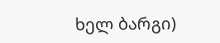ხელ ბარგი)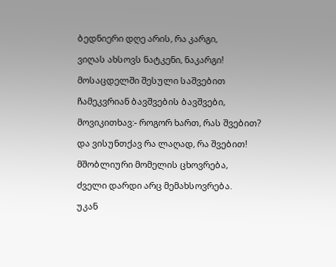ბედნიერი დღე არის, რა კარგი,
ვიღას ახსოვს ნატკენი, ნაკარგი!
მოსაცდელში შესული საშვებით
ჩამეკვრიან ბავშვების ბავშვები,
მოვიკითხავ:- როგორ ხართ, რას შვებით?
და ვისუნთქავ რა ლაღად, რა შვებით!
მშობლიური მომელის ცხოვრება,
ძველი დარდი არც მემახსოვრება.
უკან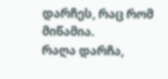დარჩეს, რაც რომ მიწამია.
რაღა დარჩა,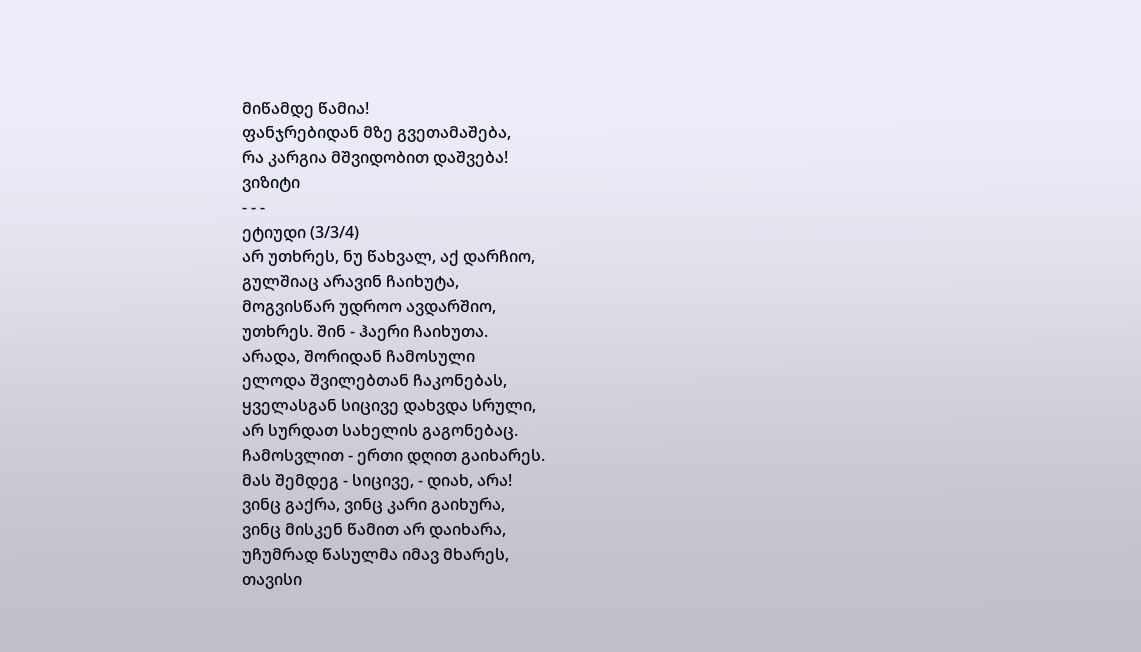მიწამდე წამია!
ფანჯრებიდან მზე გვეთამაშება,
რა კარგია მშვიდობით დაშვება!
ვიზიტი
- - -
ეტიუდი (3/3/4)
არ უთხრეს, ნუ წახვალ, აქ დარჩიო,
გულშიაც არავინ ჩაიხუტა,
მოგვისწარ უდროო ავდარშიო,
უთხრეს. შინ - ჰაერი ჩაიხუთა.
არადა, შორიდან ჩამოსული
ელოდა შვილებთან ჩაკონებას,
ყველასგან სიცივე დახვდა სრული,
არ სურდათ სახელის გაგონებაც.
ჩამოსვლით - ერთი დღით გაიხარეს.
მას შემდეგ - სიცივე, - დიახ, არა!
ვინც გაქრა, ვინც კარი გაიხურა,
ვინც მისკენ წამით არ დაიხარა,
უჩუმრად წასულმა იმავ მხარეს,
თავისი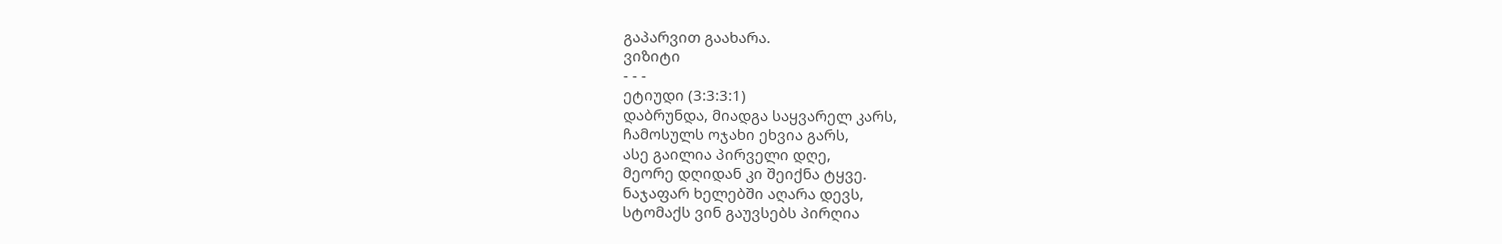გაპარვით გაახარა.
ვიზიტი
- - -
ეტიუდი (3:3:3:1)
დაბრუნდა, მიადგა საყვარელ კარს,
ჩამოსულს ოჯახი ეხვია გარს,
ასე გაილია პირველი დღე,
მეორე დღიდან კი შეიქნა ტყვე.
ნაჯაფარ ხელებში აღარა დევს,
სტომაქს ვინ გაუვსებს პირღია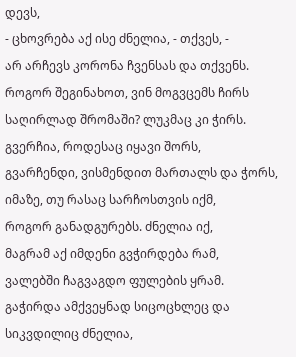დევს,
- ცხოვრება აქ ისე ძნელია, - თქვეს, -
არ არჩევს კორონა ჩვენსას და თქვენს.
როგორ შეგინახოთ, ვინ მოგვცემს ჩირს
საღირლად შრომაში? ლუკმაც კი ჭირს.
გვერჩია, როდესაც იყავი შორს,
გვარჩენდი, ვისმენდით მართალს და ჭორს,
იმაზე, თუ რასაც სარჩოსთვის იქმ,
როგორ განადგურებს. ძნელია იქ,
მაგრამ აქ იმდენი გვჭირდება რამ,
ვალებში ჩაგვაგდო ფულების ყრამ.
გაჭირდა ამქვეყნად სიცოცხლეც და
სიკვდილიც ძნელია,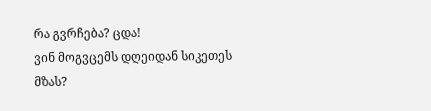რა გვრჩება? ცდა!
ვინ მოგვცემს დღეიდან სიკეთეს მზას?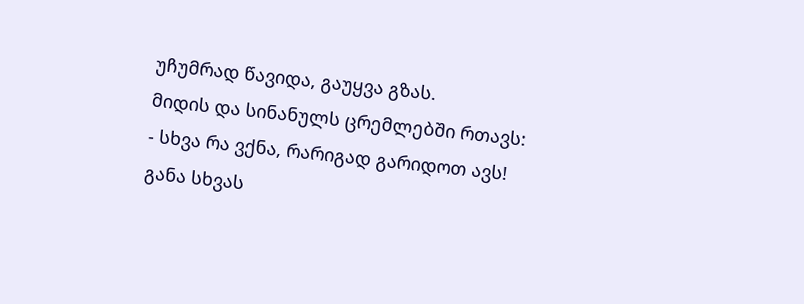უჩუმრად წავიდა, გაუყვა გზას.
მიდის და სინანულს ცრემლებში რთავს:
- სხვა რა ვქნა, რარიგად გარიდოთ ავს!
განა სხვას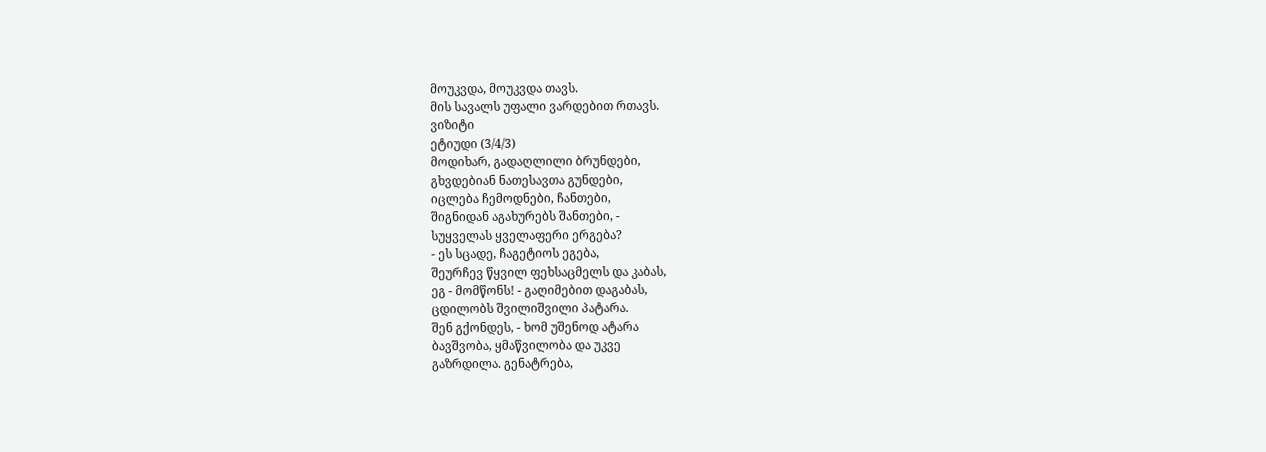მოუკვდა, მოუკვდა თავს.
მის სავალს უფალი ვარდებით რთავს.
ვიზიტი
ეტიუდი (3/4/3)
მოდიხარ, გადაღლილი ბრუნდები,
გხვდებიან ნათესავთა გუნდები,
იცლება ჩემოდნები, ჩანთები,
შიგნიდან აგახურებს შანთები, -
სუყველას ყველაფერი ერგება?
- ეს სცადე, ჩაგეტიოს ეგება,
შეურჩევ წყვილ ფეხსაცმელს და კაბას,
ეგ - მომწონს! - გაღიმებით დაგაბას,
ცდილობს შვილიშვილი პატარა.
შენ გქონდეს, - ხომ უშენოდ ატარა
ბავშვობა, ყმაწვილობა და უკვე
გაზრდილა. გენატრება,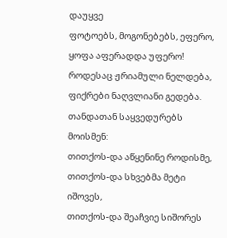დაუყვე
ფოტოებს, მოგონებებს, ეფერო,
ყოფა აფერადდა უფერო!
როდესაც ჟრიამული ნელდება,
ფიქრები ნაღვლიანი გედება.
თანდათან საყვედურებს მოისმენ:
თითქოს-და აწყენინე როდისმე,
თითქოს-და სხვებმა მეტი იშოვეს,
თითქოს-და შეაჩვიე სიშორეს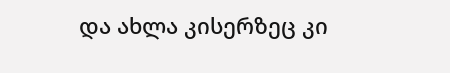და ახლა კისერზეც კი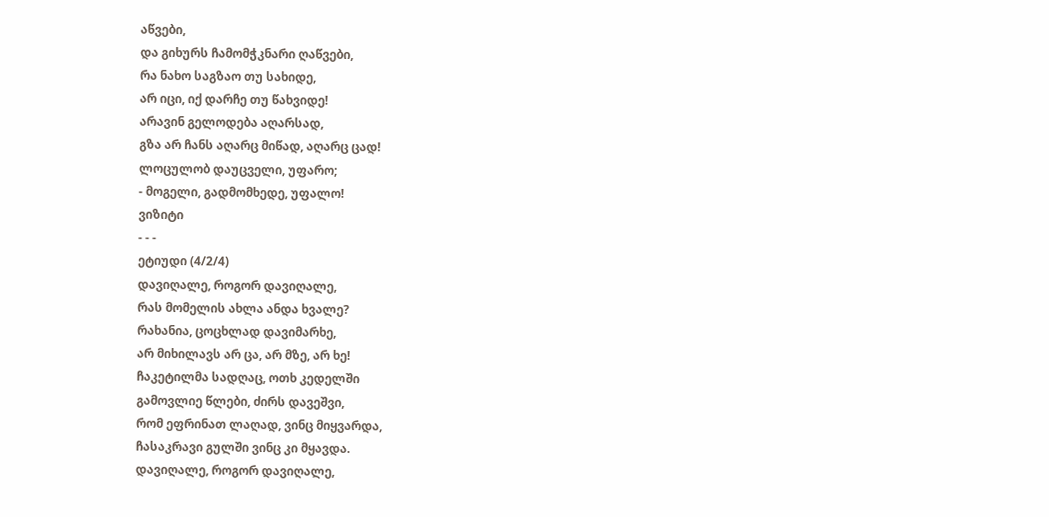აწვები,
და გიხურს ჩამომჭკნარი ღაწვები,
რა ნახო საგზაო თუ სახიდე,
არ იცი, იქ დარჩე თუ წახვიდე!
არავინ გელოდება აღარსად,
გზა არ ჩანს აღარც მიწად, აღარც ცად!
ლოცულობ დაუცველი, უფარო;
- მოგელი, გადმომხედე, უფალო!
ვიზიტი
- - -
ეტიუდი (4/2/4)
დავიღალე, როგორ დავიღალე,
რას მომელის ახლა ანდა ხვალე?
რახანია, ცოცხლად დავიმარხე,
არ მიხილავს არ ცა, არ მზე, არ ხე!
ჩაკეტილმა სადღაც, ოთხ კედელში
გამოვლიე წლები, ძირს დავეშვი,
რომ ეფრინათ ლაღად, ვინც მიყვარდა,
ჩასაკრავი გულში ვინც კი მყავდა.
დავიღალე, როგორ დავიღალე,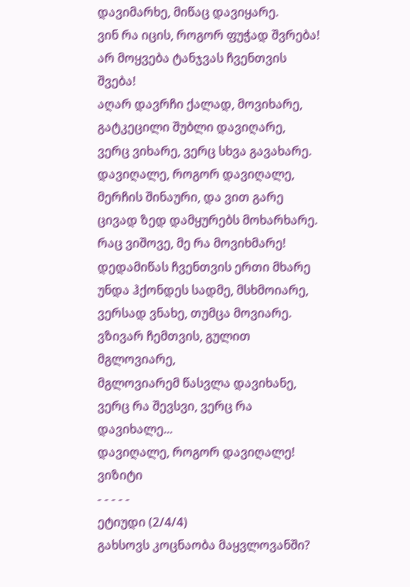დავიმარხე, მიწაც დავიყარე.
ვინ რა იცის, როგორ ფუჭად შვრება!
არ მოყვება ტანჯვას ჩვენთვის შვება!
აღარ დავრჩი ქალად, მოვიხარე,
გატკეცილი შუბლი დავიღარე,
ვერც ვიხარე, ვერც სხვა გავახარე.
დავიღალე, როგორ დავიღალე,
მერჩის შინაური, და ვით გარე
ცივად ზედ დამყურებს მოხარხარე.
რაც ვიშოვე, მე რა მოვიხმარე!
დედამიწას ჩვენთვის ერთი მხარე
უნდა ჰქონდეს სადმე, მსხმოიარე,
ვერსად ვნახე, თუმცა მოვიარე.
ვზივარ ჩემთვის, გულით მგლოვიარე,
მგლოვიარემ წასვლა დავიხანე,
ვერც რა შევსვი, ვერც რა დავიხალე...
დავიღალე, როგორ დავიღალე!
ვიზიტი
- - - - -
ეტიუდი (2/4/4)
გახსოვს კოცნაობა მაყვლოვანში?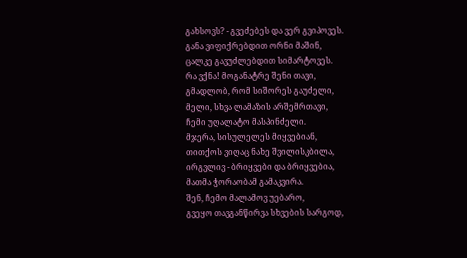გახსოვს? - გვეძებეს და ვერ გვიპოვეს.
განა ვიფიქრებდით ორნი მაშინ,
ცალკე გავუძლებდით სიმარტოვეს.
რა ვქნა! მოგანატრე შენი თავი,
გმადლობ, რომ სიშორეს გაუძელი,
მელი, სხვა ლამაზის არშემრთავი,
ჩემი უღალატო მასპინძელი.
მჯერა, სისულელეს მიყვებიან,
თითქოს ვიღაც ნახე შვილისკბილა,
ირგვლივ - ბრიყვები და ბრიყვებია,
მათმა ჭორაობამ გამაკვირა.
შენ, ჩემო მალამოვ უებარო,
გვეყო თავგანწირვა სხვების სარგოდ,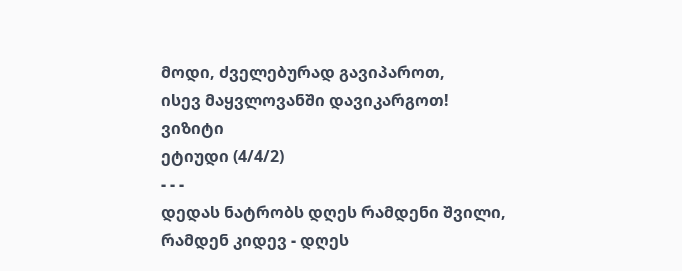მოდი, ძველებურად გავიპაროთ,
ისევ მაყვლოვანში დავიკარგოთ!
ვიზიტი
ეტიუდი (4/4/2)
- - -
დედას ნატრობს დღეს რამდენი შვილი,
რამდენ კიდევ - დღეს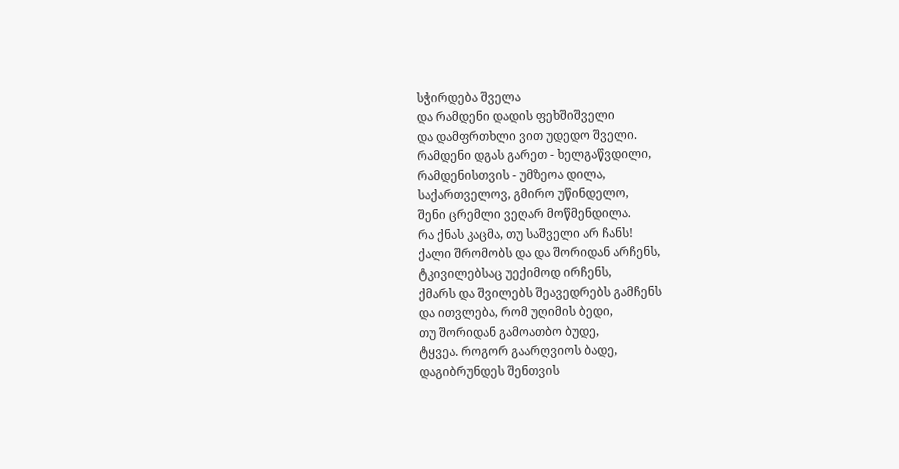სჭირდება შველა
და რამდენი დადის ფეხშიშველი
და დამფრთხლი ვით უდედო შველი.
რამდენი დგას გარეთ - ხელგაწვდილი,
რამდენისთვის - უმზეოა დილა,
საქართველოვ, გმირო უწინდელო,
შენი ცრემლი ვეღარ მოწმენდილა.
რა ქნას კაცმა, თუ საშველი არ ჩანს!
ქალი შრომობს და და შორიდან არჩენს,
ტკივილებსაც უექიმოდ ირჩენს,
ქმარს და შვილებს შეავედრებს გამჩენს
და ითვლება, რომ უღიმის ბედი,
თუ შორიდან გამოათბო ბუდე,
ტყვეა. როგორ გაარღვიოს ბადე,
დაგიბრუნდეს შენთვის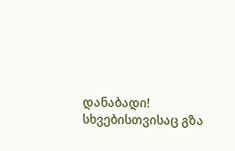დანაბადი!
სხვებისთვისაც გზა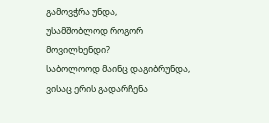გამოვჭრა უნდა,
უსამშობლოდ როგორ მოვილხენდი?
საბოლოოდ მაინც დაგიბრუნდა,
ვისაც ერის გადარჩენა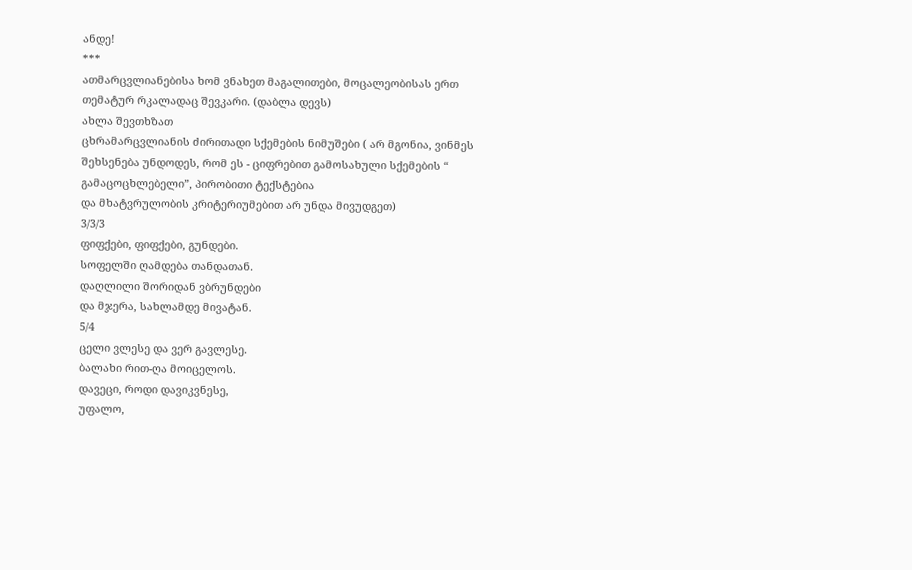ანდე!
***
ათმარცვლიანებისა ხომ ვნახეთ მაგალითები, მოცალეობისას ერთ თემატურ რკალადაც შევკარი. (დაბლა დევს)
ახლა შევთხზათ
ცხრამარცვლიანის ძირითადი სქემების ნიმუშები ( არ მგონია, ვინმეს შეხსენება უნდოდეს, რომ ეს - ციფრებით გამოსახული სქემების “ გამაცოცხლებელი”, პირობითი ტექსტებია
და მხატვრულობის კრიტერიუმებით არ უნდა მივუდგეთ)
3/3/3
ფიფქები, ფიფქები, გუნდები.
სოფელში ღამდება თანდათან.
დაღლილი შორიდან ვბრუნდები
და მჯერა, სახლამდე მივატან.
5/4
ცელი ვლესე და ვერ გავლესე.
ბალახი რით-ღა მოიცელოს.
დავეცი, როდი დავიკვნესე,
უფალო,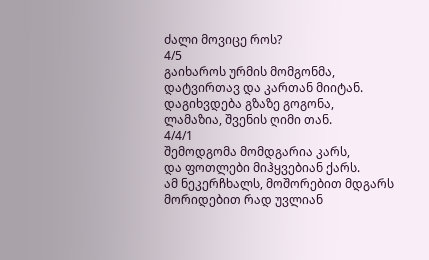ძალი მოვიცე როს?
4/5
გაიხაროს ურმის მომგონმა,
დატვირთავ და კართან მიიტან.
დაგიხვდება გზაზე გოგონა,
ლამაზია, შვენის ღიმი თან.
4/4/1
შემოდგომა მომდგარია კარს,
და ფოთლები მიჰყვებიან ქარს.
ამ ნეკერჩხალს, მოშორებით მდგარს
მორიდებით რად უვლიან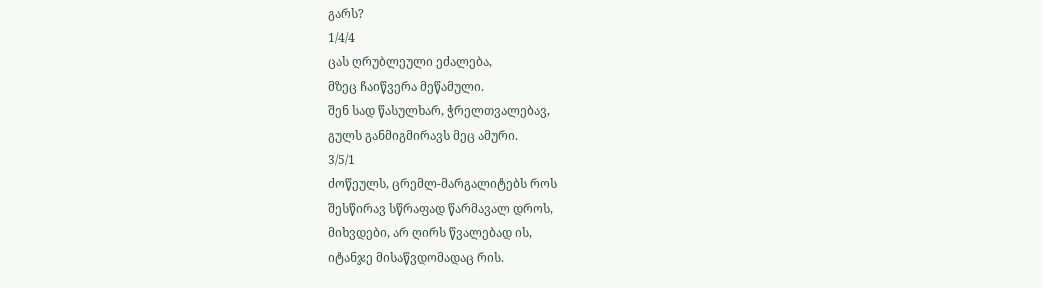გარს?
1/4/4
ცას ღრუბლეული ეძალება,
მზეც ჩაიწვერა მეწამული.
შენ სად წასულხარ, ჭრელთვალებავ,
გულს განმიგმირავს მეც ამური.
3/5/1
ძოწეულს, ცრემლ-მარგალიტებს როს
შესწირავ სწრაფად წარმავალ დროს,
მიხვდები, არ ღირს წვალებად ის,
იტანჯე მისაწვდომადაც რის.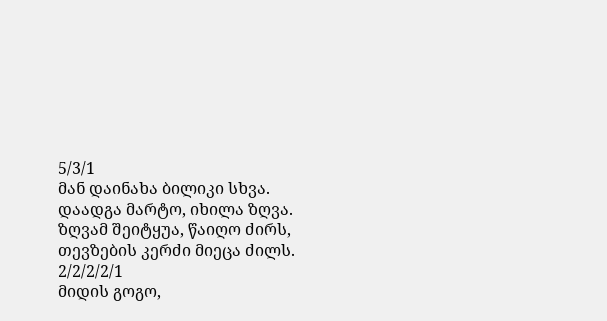5/3/1
მან დაინახა ბილიკი სხვა.
დაადგა მარტო, იხილა ზღვა.
ზღვამ შეიტყუა, წაიღო ძირს,
თევზების კერძი მიეცა ძილს.
2/2/2/2/1
მიდის გოგო,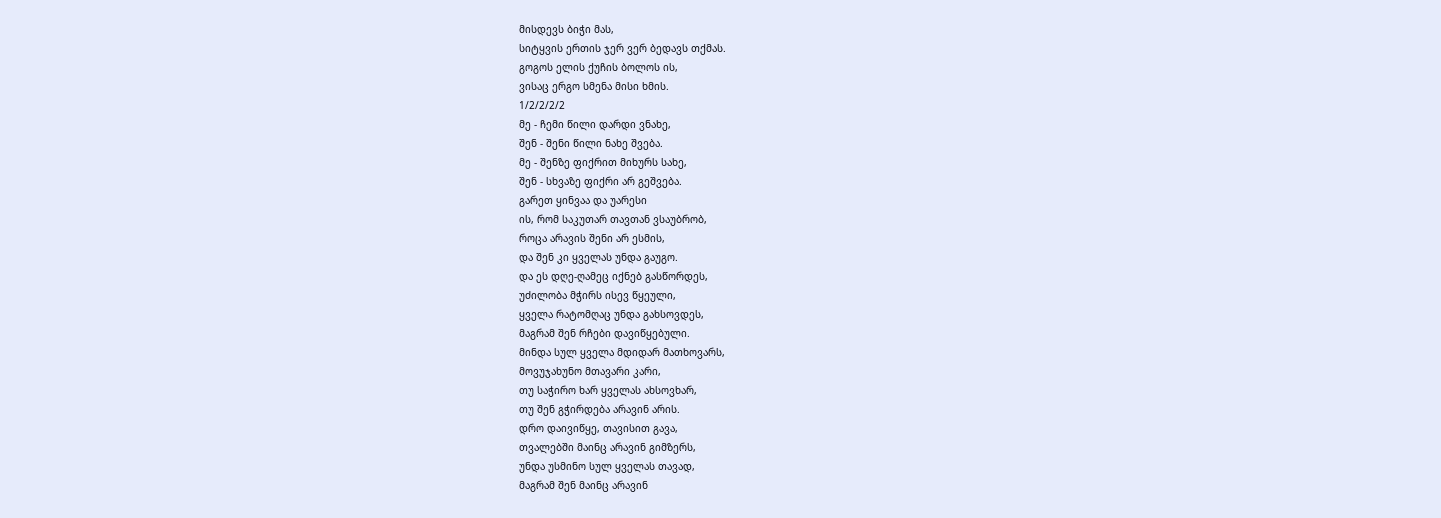მისდევს ბიჭი მას,
სიტყვის ერთის ჯერ ვერ ბედავს თქმას.
გოგოს ელის ქუჩის ბოლოს ის,
ვისაც ერგო სმენა მისი ხმის.
1/2/2/2/2
მე - ჩემი წილი დარდი ვნახე,
შენ - შენი წილი ნახე შვება.
მე - შენზე ფიქრით მიხურს სახე,
შენ - სხვაზე ფიქრი არ გეშვება.
გარეთ ყინვაა და უარესი
ის, რომ საკუთარ თავთან ვსაუბრობ,
როცა არავის შენი არ ესმის,
და შენ კი ყველას უნდა გაუგო.
და ეს დღე-ღამეც იქნებ გასწორდეს,
უძილობა მჭირს ისევ წყეული,
ყველა რატომღაც უნდა გახსოვდეს,
მაგრამ შენ რჩები დავიწყებული.
მინდა სულ ყველა მდიდარ მათხოვარს,
მოვუჯახუნო მთავარი კარი,
თუ საჭირო ხარ ყველას ახსოვხარ,
თუ შენ გჭირდება არავინ არის.
დრო დაივიწყე, თავისით გავა,
თვალებში მაინც არავინ გიმზერს,
უნდა უსმინო სულ ყველას თავად,
მაგრამ შენ მაინც არავინ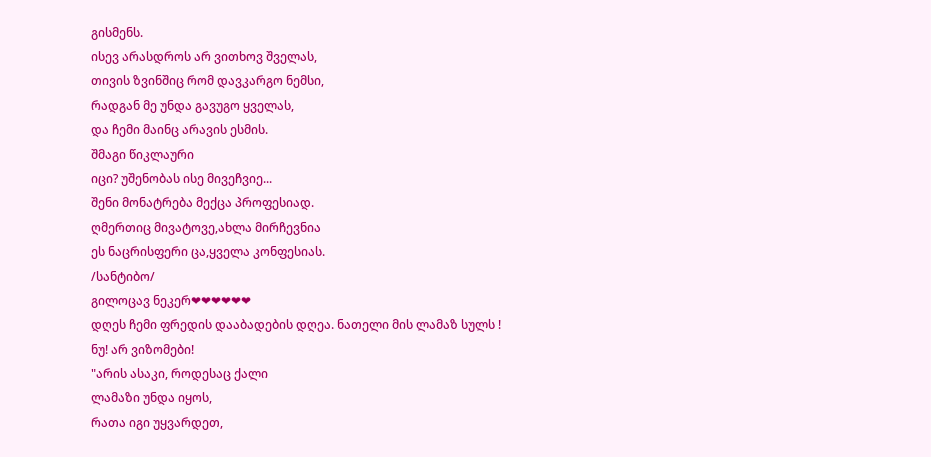გისმენს.
ისევ არასდროს არ ვითხოვ შველას,
თივის ზვინშიც რომ დავკარგო ნემსი,
რადგან მე უნდა გავუგო ყველას,
და ჩემი მაინც არავის ესმის.
შმაგი წიკლაური
იცი? უშენობას ისე მივეჩვიე...
შენი მონატრება მექცა პროფესიად.
ღმერთიც მივატოვე,ახლა მირჩევნია
ეს ნაცრისფერი ცა,ყველა კონფესიას.
/სანტიბო/
გილოცავ ნეკერ❤❤❤❤❤❤
დღეს ჩემი ფრედის დააბადების დღეა. ნათელი მის ლამაზ სულს !
ნუ! არ ვიზომები!
"არის ასაკი, როდესაც ქალი
ლამაზი უნდა იყოს,
რათა იგი უყვარდეთ,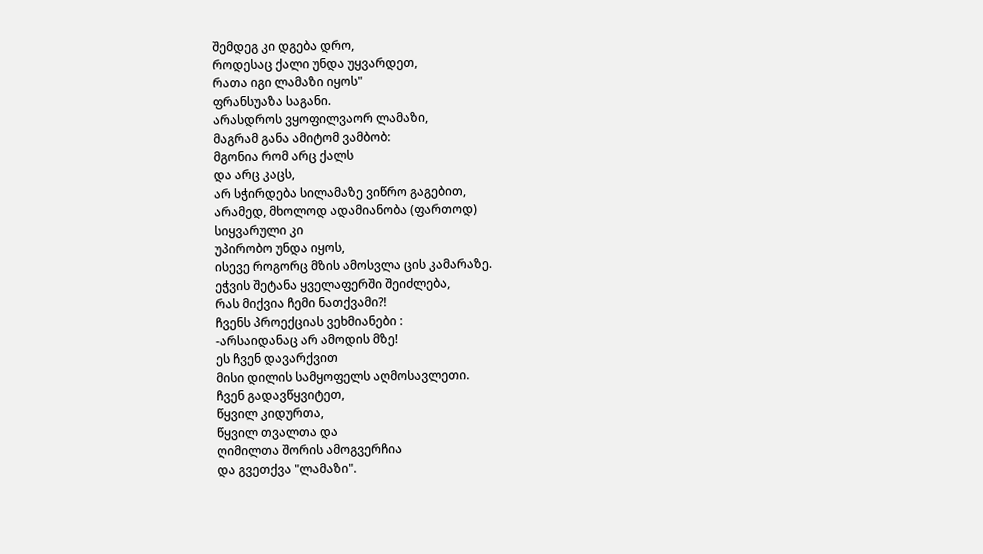შემდეგ კი დგება დრო,
როდესაც ქალი უნდა უყვარდეთ,
რათა იგი ლამაზი იყოს"
ფრანსუაზა საგანი.
არასდროს ვყოფილვაორ ლამაზი,
მაგრამ განა ამიტომ ვამბობ:
მგონია რომ არც ქალს
და არც კაცს,
არ სჭირდება სილამაზე ვიწრო გაგებით,
არამედ, მხოლოდ ადამიანობა (ფართოდ)
სიყვარული კი
უპირობო უნდა იყოს,
ისევე როგორც მზის ამოსვლა ცის კამარაზე.
ეჭვის შეტანა ყველაფერში შეიძლება,
რას მიქვია ჩემი ნათქვამი?!
ჩვენს პროექციას ვეხმიანები :
-არსაიდანაც არ ამოდის მზე!
ეს ჩვენ დავარქვით
მისი დილის სამყოფელს აღმოსავლეთი.
ჩვენ გადავწყვიტეთ,
წყვილ კიდურთა,
წყვილ თვალთა და
ღიმილთა შორის ამოგვერჩია
და გვეთქვა "ლამაზი".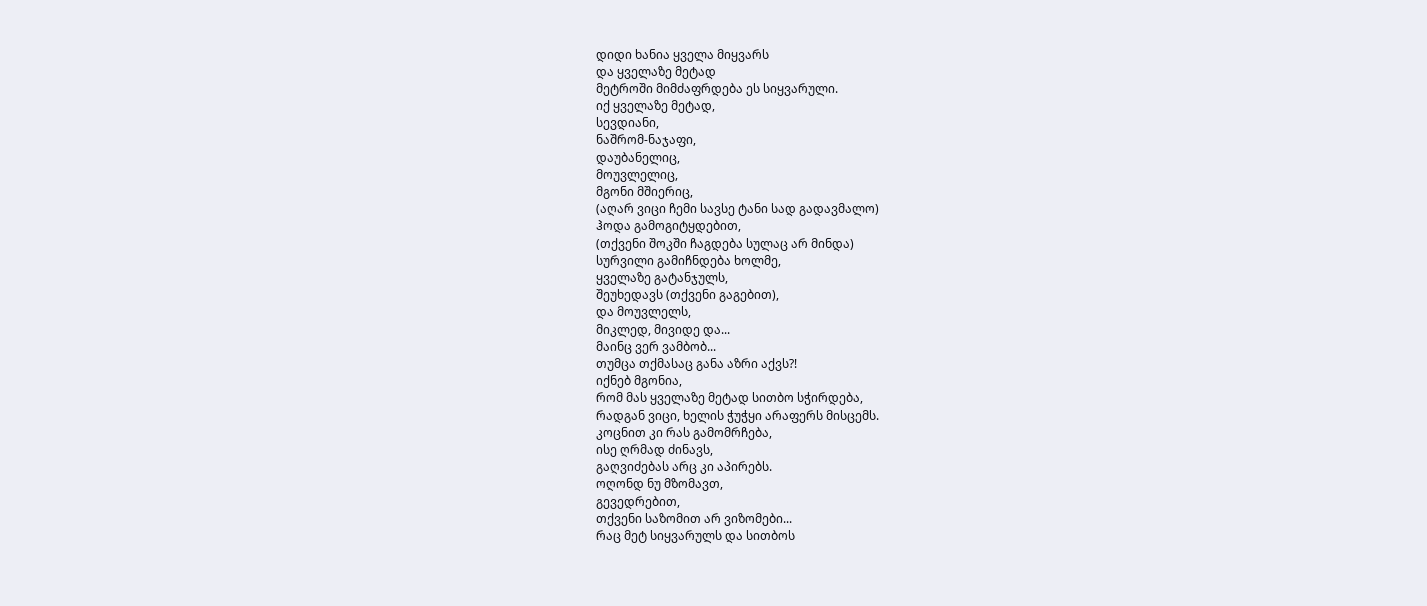დიდი ხანია ყველა მიყვარს
და ყველაზე მეტად
მეტროში მიმძაფრდება ეს სიყვარული.
იქ ყველაზე მეტად,
სევდიანი,
ნაშრომ-ნაჯაფი,
დაუბანელიც,
მოუვლელიც,
მგონი მშიერიც,
(აღარ ვიცი ჩემი სავსე ტანი სად გადავმალო)
ჰოდა გამოგიტყდებით,
(თქვენი შოკში ჩაგდება სულაც არ მინდა)
სურვილი გამიჩნდება ხოლმე,
ყველაზე გატანჯულს,
შეუხედავს (თქვენი გაგებით),
და მოუვლელს,
მიკლედ, მივიდე და...
მაინც ვერ ვამბობ...
თუმცა თქმასაც განა აზრი აქვს?!
იქნებ მგონია,
რომ მას ყველაზე მეტად სითბო სჭირდება,
რადგან ვიცი, ხელის ჭუჭყი არაფერს მისცემს.
კოცნით კი რას გამომრჩება,
ისე ღრმად ძინავს,
გაღვიძებას არც კი აპირებს.
ოღონდ ნუ მზომავთ,
გევედრებით,
თქვენი საზომით არ ვიზომები...
რაც მეტ სიყვარულს და სითბოს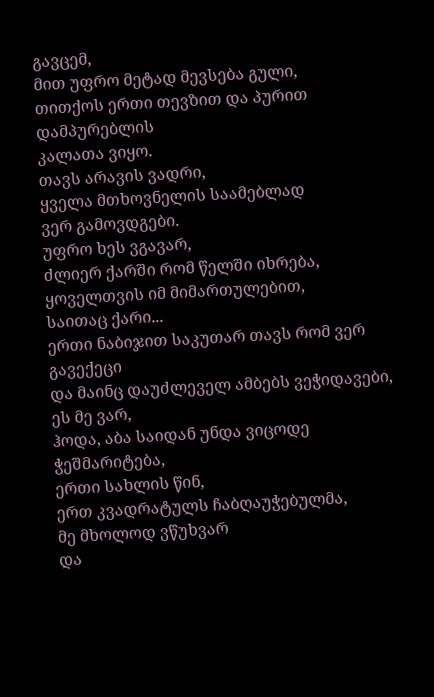გავცემ,
მით უფრო მეტად მევსება გული,
თითქოს ერთი თევზით და პურით დამპურებლის
კალათა ვიყო.
თავს არავის ვადრი,
ყველა მთხოვნელის საამებლად
ვერ გამოვდგები.
უფრო ხეს ვგავარ,
ძლიერ ქარში რომ წელში იხრება,
ყოველთვის იმ მიმართულებით,
საითაც ქარი...
ერთი ნაბიჯით საკუთარ თავს რომ ვერ გავექეცი
და მაინც დაუძლეველ ამბებს ვეჭიდავები,
ეს მე ვარ,
ჰოდა, აბა საიდან უნდა ვიცოდე ჭეშმარიტება,
ერთი სახლის წინ,
ერთ კვადრატულს ჩაბღაუჭებულმა,
მე მხოლოდ ვწუხვარ
და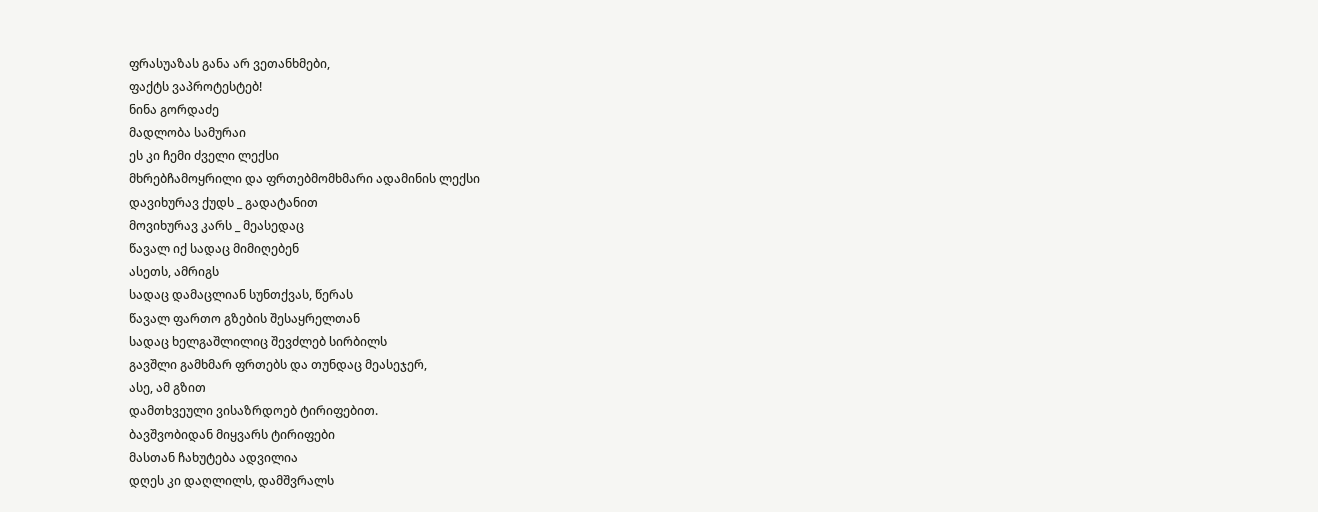ფრასუაზას განა არ ვეთანხმები,
ფაქტს ვაპროტესტებ!
ნინა გორდაძე
მადლობა სამურაი
ეს კი ჩემი ძველი ლექსი
მხრებჩამოყრილი და ფრთებმომხმარი ადამინის ლექსი
დავიხურავ ქუდს _ გადატანით
მოვიხურავ კარს _ მეასედაც
წავალ იქ სადაც მიმიღებენ
ასეთს, ამრიგს
სადაც დამაცლიან სუნთქვას, წერას
წავალ ფართო გზების შესაყრელთან
სადაც ხელგაშლილიც შევძლებ სირბილს
გავშლი გამხმარ ფრთებს და თუნდაც მეასეჯერ,
ასე, ამ გზით
დამთხვეული ვისაზრდოებ ტირიფებით.
ბავშვობიდან მიყვარს ტირიფები
მასთან ჩახუტება ადვილია
დღეს კი დაღლილს, დამშვრალს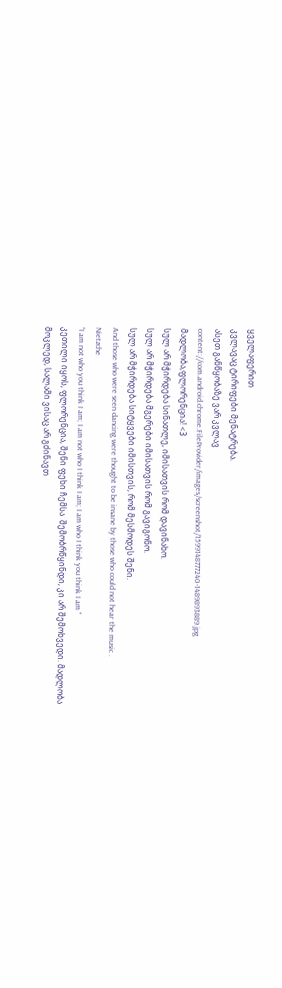ყველაფერით
კვლავაც ტირიფები მენატრება.
ასეთ განწყობაზე ვარ კვლავ
content://com.android.chrome.FileProvider/images/screenshot/1599148777240-1489893889.jpg
მადლობა,ფლორენცია! <3
სულ არ მჭირდება სინათლე, იმისათვის რომ დავინახო.
სულ არ მჭირდება მგერები იმისათვის რომ გავიგონო.
სულ არ მჭირდება სიტყვები იმისთვის, რომ მესმოდეს შენი.
And those who were seen dancing were thought to be insane by those who could not hear the music .
Nietzche
“I am not who you think I am; I am not who I think I am; I am who I think you think I am ”
კეთილი იყოს, ფლორენცია, შენი ფეხი ჩემსა  შემობრწყინდი, კი არ შემოხვედი. მადლობა
მოკლედ, სალამი ვისაც არ გძინავთ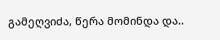გამეღვიძა, წერა მომინდა და..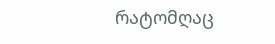რატომღაც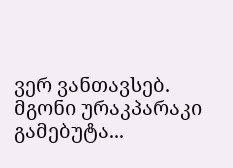ვერ ვანთავსებ. მგონი ურაკპარაკი გამებუტა...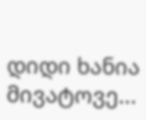დიდი ხანია მივატოვე...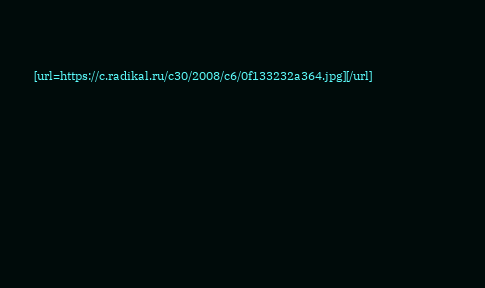[url=https://c.radikal.ru/c30/2008/c6/0f133232a364.jpg][/url]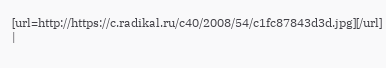[url=http://https://c.radikal.ru/c40/2008/54/c1fc87843d3d.jpg][/url]
|